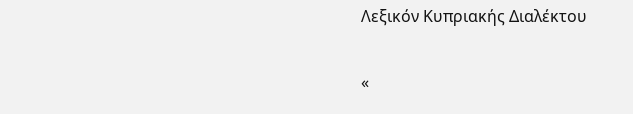Λεξικόν Κυπριακής Διαλέκτου

«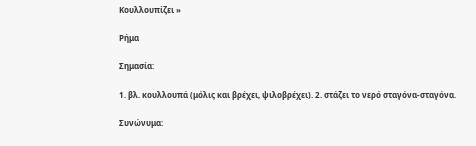Κουλλουπίζει »

Ρήμα

Σημασία:

1. βλ. κουλλουπά (μόλις και βρέχει, ψιλοβρέχει). 2. στάζει το νερό σταγόνα-σταγόνα.

Συνώνυμα: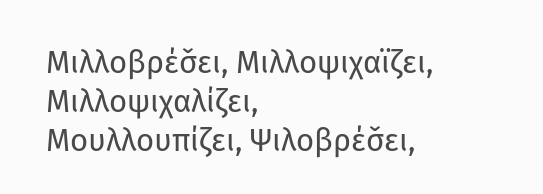Μιλλοβρέσ̌ει, Μιλλοψιχαϊζει, Μιλλοψιχαλίζει, Μουλλουπίζει, Ψιλοβρέσ̌ει,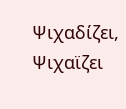Ψιχαδίζει, Ψιχαϊζει